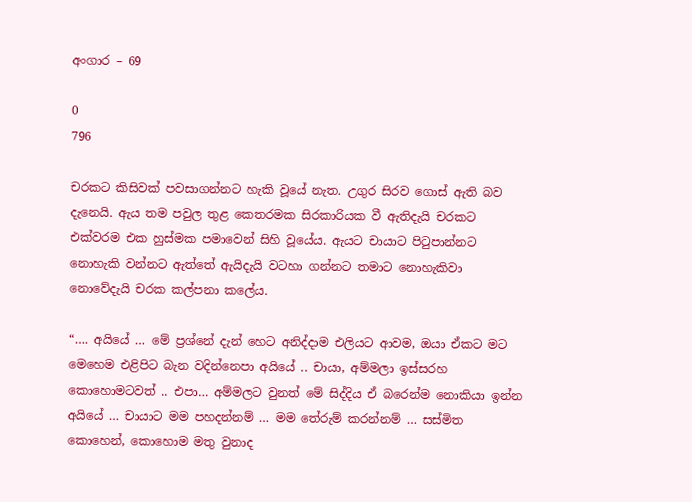අංගාර – 69

0
796

චරකට කිසිවක් පවසාගන්නට හැකි වූයේ නැත. උගුර සිරව ගොස් ඇති බව දැනෙයි. ඇය තම පවුල තුළ කෙතරමක සිරකාරියක වී ඇතිදැයි චරකට එක්වරම එක හුස්මක පමාවෙන් සිහි වූයේය. ඇයට චායාට පිටුපාන්නට නොහැකි වන්නට ඇත්තේ ඇයිදැයි වටහා ගන්නට තමාට නොහැකිවා නොවේදැයි චරක කල්පනා කලේය.

“…. අයියේ … මේ ප්‍රශ්නේ දැන් හෙට අනිද්දාම එලියට ආවම, ඔයා ඒකට මට මෙහෙම එළිපිට බැන වදින්නෙපා අයියේ .. චායා, අම්මලා ඉස්සරහ කොහොමටවත් .. එපා… අම්මලට වුනත් මේ සිද්දිය ඒ බරෙන්ම නොකියා ඉන්න අයියේ … චායාට මම පහදන්නම් … මම තේරුම් කරන්නම් … සස්මිත කොහෙන්, කොහොම මතු වුනාද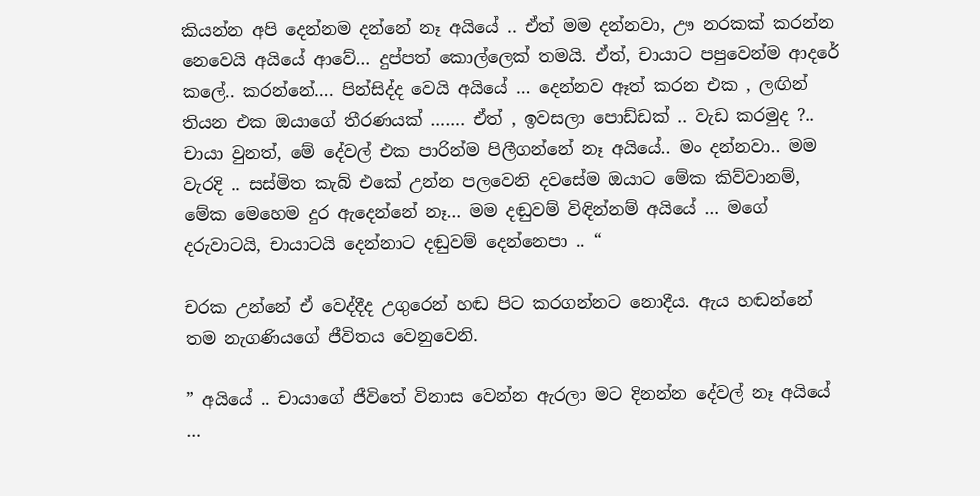කියන්න අපි දෙන්නම දන්නේ නෑ අයියේ .. ඒත් මම දන්නවා, ඌ නරකක් කරන්න නෙවෙයි අයියේ ආවේ… දුප්පත් කොල්ලෙක් තමයි. ඒත්, චායාට පපුවෙන්ම ආදරේ කලේ.. කරන්නේ…. පින්සිද්ද වෙයි අයියේ … දෙන්නව ඈත් කරන එක , ලඟින් තියන එක ඔයාගේ තීරණයක් ……. ඒත් , ඉවසලා පොඩ්ඩක් .. වැඩ කරමුද ?.. චායා වුනත්, මේ දේවල් එක පාරින්ම පිලීගන්නේ නෑ අයියේ.. මං දන්නවා.. මම වැරදි .. සස්මිත කැබ් එකේ උන්න පලවෙනි දවසේම ඔයාට මේක කිව්වානම්, මේක මෙහෙම දුර ඇදෙන්නේ නෑ… මම දඬුවම් විඳින්නම් අයියේ … මගේ දරුවාටයි, චායාටයි දෙන්නාට දඬුවම් දෙන්නෙපා .. “

චරක උන්නේ ඒ වෙද්දීද උගුරෙන් හඬ පිට කරගන්නට නොදීය. ඇය හඬන්නේ තම නැගණියගේ ජීවිතය වෙනුවෙනි.

” අයියේ .. චායාගේ ජීවිතේ විනාස වෙන්න ඇරලා මට දිනන්න දේවල් නෑ අයියේ …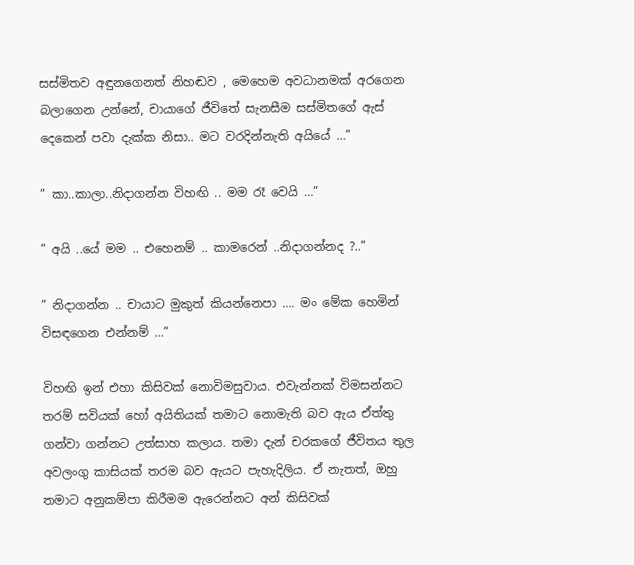සස්මිතව අඳුනගෙනත් නිහඬව , මෙහෙම අවධානමක් අරගෙන බලාගෙන උන්නේ, චායාගේ ජීවිතේ සැනසීම සස්මිතගේ ඇස් දෙකෙන් පවා දැක්ක නිසා.. මට වරදින්නැති අයියේ …”

” කා..කාලා..නිදාගන්න විහඟි .. මම රෑ වෙයි …”

” අයි ..යේ මම .. එහෙනම් .. කාමරෙන් ..නිදාගන්නද ?..”

” නිදාගන්න .. චායාට මුකුත් කියන්නෙපා …. මං මේක හෙමින් විසඳගෙන එන්නම් …”

විහඟි ඉන් එහා කිසිවක් නොවිමසුවාය. එවැන්නක් විමසන්නට තරම් සවියක් හෝ අයිතියක් තමාට නොමැති බව ඇය ඒත්තු ගන්වා ගන්නට උත්සාහ කලාය. තමා දැන් චරකගේ ජීවිතය තුල අවලංගු කාසියක් තරම බව ඇයට පැහැදිලිය. ඒ නැතත්, ඔහු තමාට අනුකම්පා කිරීමම ඇරෙන්නට අන් කිසිවක්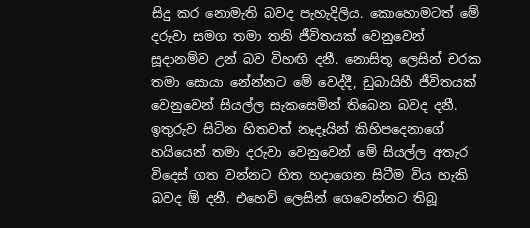සිදු කර නොමැති බවද පැහැදිලිය. කොහොමටත් මේ දරුවා සමග තමා තනි ජීවිතයක් වෙනුවෙන් සූදානම්ව උන් බව විහඟි දනී. නොසිතූ ලෙසින් චරක තමා සොයා නේන්නට මේ වෙද්දී, ඩුබායිහී ජීවිතයක් වෙනුවෙන් සියල්ල සැකසෙමින් තිබෙන බවද දනී. ඉතුරුව සිටින හිතවත් නෑදෑයින් කිහිපදෙනාගේ හයියෙන් තමා දරුවා වෙනුවෙන් මේ සියල්ල අතැර විදෙස් ගත වන්නට හිත හදාගෙන සිටීම විය හැකි බවද ඕ දනී. එහෙව් ලෙසින් ගෙවෙන්නට තිබූ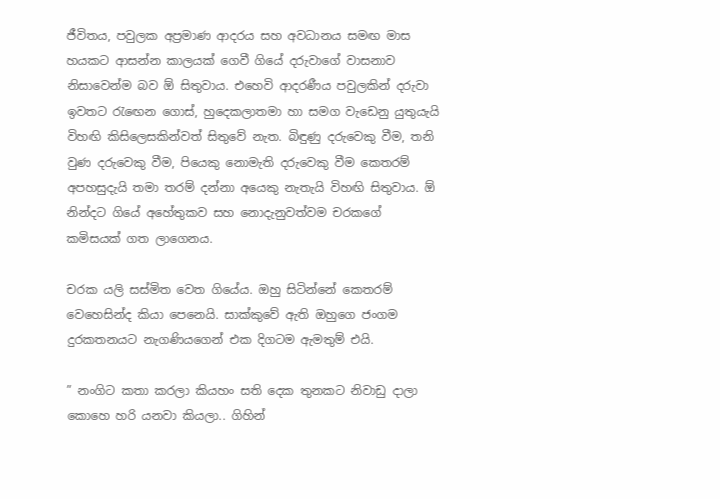ජීවිතය, පවුලක අප්‍රමාණ ආදරය සහ අවධානය සමඟ මාස හයකට ආසන්න කාලයක් ගෙවී ගියේ දරුවාගේ වාසනාව නිසාවෙන්ම බව ඕ සිතුවාය. එහෙවි ආදරණීය පවුලකින් දරුවා ඉවතට රැඟෙන ගොස්, හුදෙකලාතමා හා සමග වැඩෙනු යුතුයැයි විහඟි කිසිලෙසකින්වත් සිතුවේ නැත. බිඳුණු දරුවෙකු වීම, තනි වුණ දරුවෙකු වීම, පියෙකු නොමැති දරුවෙකු වීම කෙතරම් අපහසුදැයි තමා තරම් දන්නා අයෙකු නැතැයි විහඟි සිතුවාය. ඕ නින්දට ගියේ අහේතුකව සහ නොදැනුවත්වම චරකගේ කමිසයක් ගත ලාගෙනය.

චරක යලි සස්මිත වෙත ගියේය. ඔහු සිටින්නේ කෙතරම් වෙහෙසින්ද කියා පෙනෙයි. සාක්කුවේ ඇති ඔහුගෙ ජංගම දුරකතනයට නැගණියගෙන් එක දිගටම ඇමතුම් එයි.

” නංගිට කතා කරලා කියහං සති දෙක තුනකට නිවාඩු දාලා කොහෙ හරි යනවා කියලා.. ගිහින්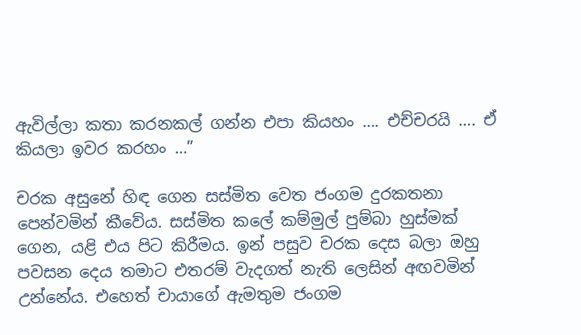ඇවිල්ලා කතා කරනකල් ගන්න එපා කියහං …. එච්චරයි …. ඒ කියලා ඉවර කරහං …”

චරක අසුනේ හිඳ ගෙන සස්මිත වෙත ජංගම දුරකතනා පෙන්වමින් කීවේය. සස්මිත කලේ කම්මුල් පුම්බා හුස්මක් ගෙන, යළි එය පිට කිරීමය. ඉන් පසුව චරක දෙස බලා ඔහු පවසන දෙය තමාට එතරම් වැදගත් නැති ලෙසින් අඟවමින් උන්නේය. එහෙත් චායාගේ ඇමතුම ජංගම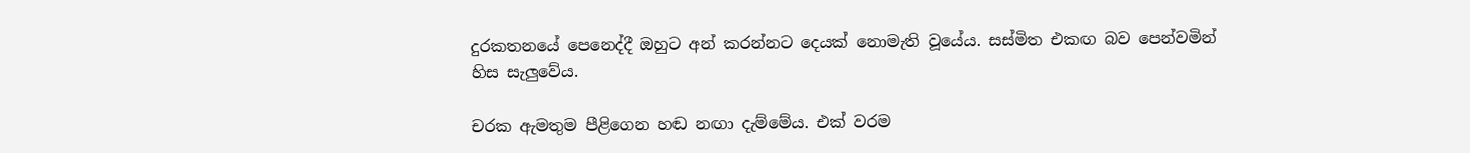දුරකතනයේ පෙනෙද්දී ඔහුට අන් කරන්නට දෙයක් නොමැති වූයේය. සස්මිත එකඟ බව පෙන්වමින් හිස සැලුවේය.

චරක ඇමතුම පීළිගෙන හඬ නඟා දැම්මේය. එක්‍ වරම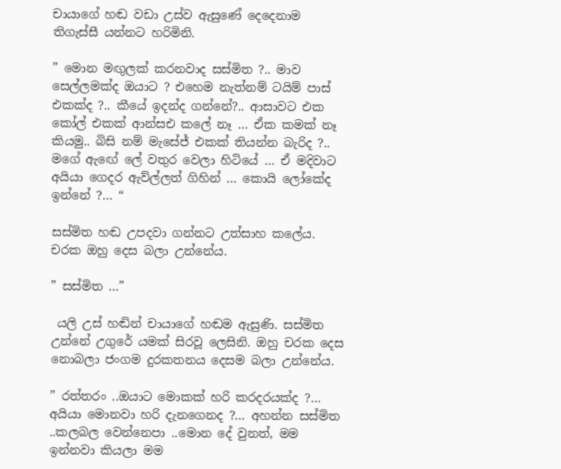චායාගේ හඬ වඩා උස්ව ඇසුණේ දෙදෙනාම තිගැස්සී යන්නට හරිමිනි.

” මොන මඟුලක් කරනවාද සස්මිත ?.. මාව සෙල්ලමක්ද ඔයාට ? එහෙම නැත්නම් ටයිම් පාස් එකක්ද ?.. කීයේ ඉදන්ද ගන්නේ?.. ආසාවට එක කෝල් එකක් ආන්සඑ කලේ නෑ … ඒක කමක් නෑ කියමු.. බිසි නම් මැසේජ් එකක් තියන්න බැරිද ?.. මගේ ඇඟේ ලේ වතුර වෙලා හිටියේ … ඒ මදිවාට අයියා ගෙදර ඇව්ල්ලත් ගිහින් … කොයි ලෝකේද ඉන්නේ ?… “

සස්මිත හඬ උපදවා ගන්නට උත්සාහ කලේය. චරක ඔහු දෙස බලා උන්නේය.

” සස්මිත …”

 යලි උස් හඬින් චායාගේ හඬම ඇසුණි. සස්මිත උන්නේ උගුරේ යමක් සිරවූ ලෙසිනි. ඔහු චරක දෙස නොබලා ජංගම දුරකතනය දෙසම බලා උන්නේය.

” රත්තරං ..ඔයාට මොකක් හරි කරදරයක්ද ?… අයියා මොනවා හරි දැනගෙනද ?… අහන්න සස්මිත ..කලබල වෙන්නෙපා ..මොන දේ වුනත්, මම ඉන්නවා කියලා මම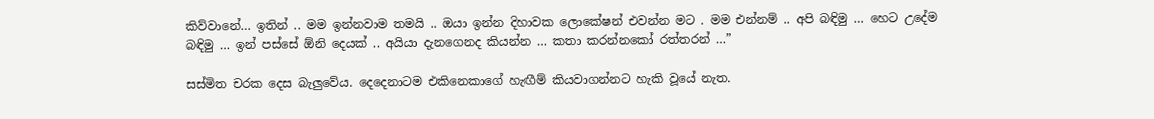කිව්වානේ… ඉතින් .. මම ඉන්නවාම තමයි .. ඔයා ඉන්න දිහාවක ලොකේෂන් එවන්න මට . මම එන්නම් .. අපි බඳිමු … හෙට උදේම බඳිමු … ඉන් පස්සේ ඕනි දෙයක් .. අයියා දැනගෙනද කියන්න … කතා කරන්නකෝ රත්තරන් …”

සස්මිත චරක දෙස බැලුවේය. දෙදෙනාටම එකිනෙකාගේ හැඟීම් කියවාගන්නට හැකි වූයේ නැත.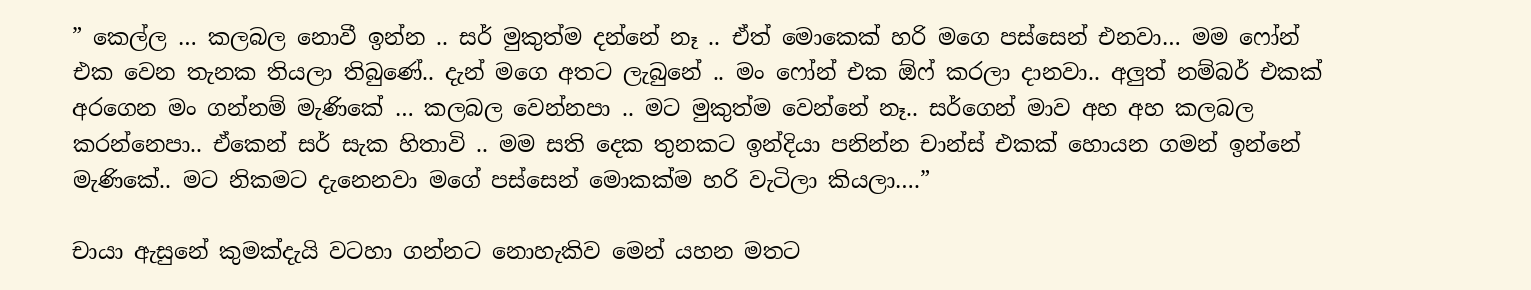” කෙල්ල … කලබල නොවී ඉන්න .. සර් මුකුත්ම දන්නේ නෑ .. ඒත් මොකෙක් හරි මගෙ පස්සෙන් එනවා… මම ෆෝන් එක වෙන තැනක තියලා තිබුණේ.. දැන් මගෙ අතට ලැබුනේ .. මං ෆෝන් එක ඕෆ් කරලා දානවා.. අලුත් නම්බර් එකක් අරගෙන මං ගන්නම් මැණිකේ … කලබල වෙන්නපා .. මට මුකුත්ම වෙන්නේ නෑ.. සර්ගෙන් මාව අහ අහ කලබල කරන්නෙපා.. ඒකෙන් සර් සැක හිතාවි .. මම සති දෙක තුනකට ඉන්දියා පනින්න චාන්ස් එකක් හොයන ගමන් ඉන්නේ මැණිකේ.. මට නිකමට දැනෙනවා මගේ පස්සෙන් මොකක්ම හරි වැටිලා කියලා….”

චායා ඇසුනේ කුමක්දැයි වටහා ගන්නට නොහැකිව මෙන් යහන මතට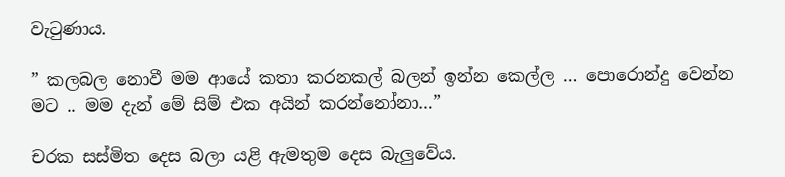වැටුණාය.

” කලබල නොවී මම ආයේ කතා කරනකල් බලන් ඉන්න කෙල්ල … පොරොන්දු වෙන්න මට .. මම දැන් මේ සිම් එක අයින් කරන්නෝනා…”

චරක සස්මිත දෙස බලා යළි ඇමතුම දෙස බැලුවේය.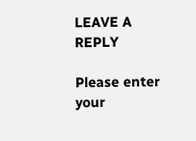LEAVE A REPLY

Please enter your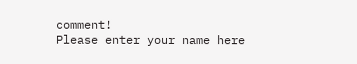comment!
Please enter your name here